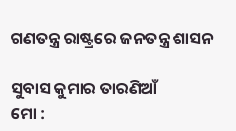ଗଣତନ୍ତ୍ର ରାଷ୍ଟ୍ରରେ ଜନତନ୍ତ୍ର ଶାସନ

ସୁବାସ କୁମାର ତାରଣିଆଁ
ମୋ :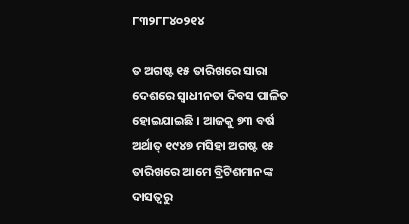୮୩୨୮୮୪୦୨୧୪

ତ ଅଗଷ୍ଟ ୧୫ ତାରିଖରେ ସାରା ଦେଶରେ ସ୍ୱାଧୀନତା ଦିବସ ପାଳିତ ହୋଇଯାଇଛି । ଆଜକୁ ୭୩ ବର୍ଷ ଅର୍ଥାତ୍ ୧୯୪୭ ମସିହା ଅଗଷ୍ଟ ୧୫ ତାରିଖରେ ଆମେ ବ୍ରିଟିଶମାନଙ୍କ ଦାସତ୍ୱରୁ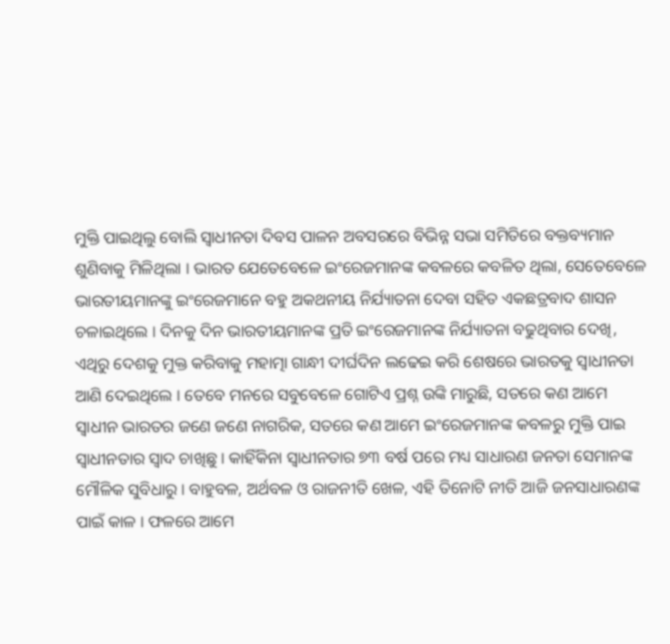ମୁକ୍ତି ପାଇଥିଲୁ ବୋଲି ସ୍ୱାଧୀନତା ଦିବସ ପାଳନ ଅବସରରେ ବିଭିନ୍ନ ସଭା ସମିତିରେ ବକ୍ତବ୍ୟମାନ ଶୁଣିବାକୁ ମିଳିଥିଲା । ଭାରତ ଯେତେବେଳେ ଇଂରେଜମାନଙ୍କ କବଳରେ କବଳିତ ଥିଲା, ସେତେବେଳେ ଭାରତୀୟମାନଙ୍କୁ ଇଂରେଜମାନେ ବହୁ ଅକଥନୀୟ ନିର୍ଯ୍ୟାତନା ଦେବା ସହିତ ଏକଛତ୍ରବାଦ ଶାସନ ଚଳାଇଥିଲେ । ଦିନକୁ ଦିନ ଭାରତୀୟମାନଙ୍କ ପ୍ରତି ଇଂରେଜମାନଙ୍କ ନିର୍ଯ୍ୟାତନା ବଢୁଥିବାର ଦେଖି, ଏଥିରୁ ଦେଶକୁ ମୁକ୍ତ କରିବାକୁ ମହାତ୍ମା ଗାନ୍ଧୀ ଦୀର୍ଘଦିନ ଲଢେଇ କରି ଶେଷରେ ଭାରତକୁ ସ୍ୱାଧୀନତା ଆଣି ଦେଇଥିଲେ । ତେବେ ମନରେ ସବୁବେଳେ ଗୋଟିଏ ପ୍ରଶ୍ନ ଉଙ୍କି ମାରୁଛି, ସତରେ କଣ ଆମେ ସ୍ୱାଧୀନ ଭାରତର ଜଣେ ଜଣେ ନାଗରିକ, ସତରେ କଣ ଆମେ ଇଂରେଜମାନଙ୍କ କବଳରୁ ମୁକ୍ତି ପାଇ ସ୍ୱାଧୀନତାର ସ୍ୱାଦ ଚାଖିଛୁ । କାହିଁକିନା ସ୍ୱାଧୀନତାର ୭୩ ବର୍ଷ ପରେ ମଧ୍ୟ ସାଧାରଣ ଜନତା ସେମାନଙ୍କ ମୌଳିକ ସୁବିଧାରୁ । ବାହୁବଳ, ଅର୍ଥବଳ ଓ ରାଜନୀତି ଖେଳ, ଏହି ତିନୋଟି ନୀତି ଆଜି ଜନସାଧାରଣଙ୍କ ପାଇଁ କାଳ । ଫଳରେ ଆମେ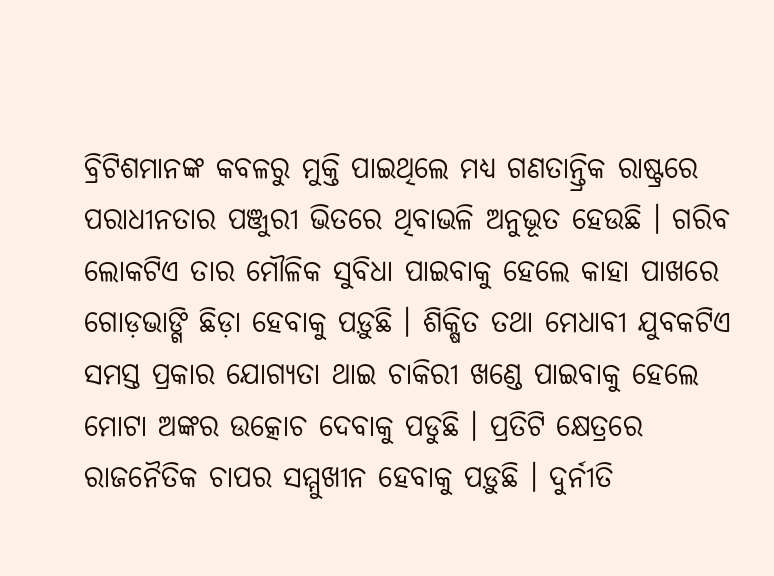ବ୍ରିଟିଶମାନଙ୍କ କବଳରୁ ମୁକ୍ତି ପାଇଥିଲେ ମଧ୍ୟ ଗଣତାନ୍ତ୍ରିକ ରାଷ୍ଟ୍ରରେ ପରାଧୀନତାର ପଞ୍ଜୁରୀ ଭିତରେ ଥିବାଭଳି ଅନୁଭୂତ ହେଉଛି । ଗରିବ ଲୋକଟିଏ ତାର ମୌଳିକ ସୁବିଧା ପାଇବାକୁ ହେଲେ କାହା ପାଖରେ ଗୋଡ଼ଭାଙ୍ଗି ଛିଡ଼ା ହେବାକୁ ପଡ଼ୁଛି । ଶିକ୍ଷିତ ତଥା ମେଧାବୀ ଯୁବକଟିଏ ସମସ୍ତ ପ୍ରକାର ଯୋଗ୍ୟତା ଥାଇ ଚାକିରୀ ଖଣ୍ଡେ ପାଇବାକୁ ହେଲେ ମୋଟା ଅଙ୍କର ଉତ୍କୋଚ ଦେବାକୁ ପଡୁଛି । ପ୍ରତିଟି କ୍ଷେତ୍ରରେ ରାଜନୈତିକ ଚାପର ସମ୍ମୁଖୀନ ହେବାକୁ ପଡ଼ୁଛି । ଦୁର୍ନୀତି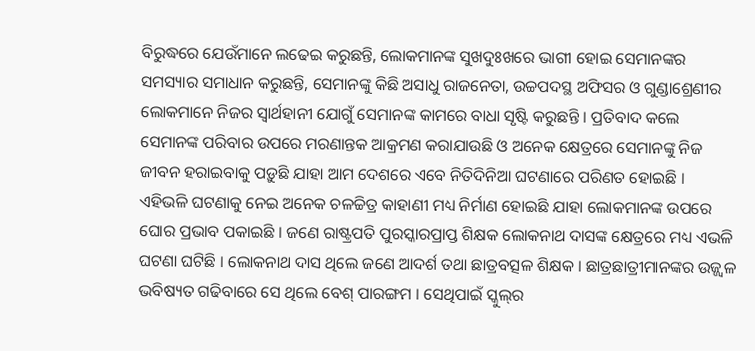ବିରୁଦ୍ଧରେ ଯେଉଁମାନେ ଲଢେଇ କରୁଛନ୍ତି, ଲୋକମାନଙ୍କ ସୁଖଦୁଃଖରେ ଭାଗୀ ହୋଇ ସେମାନଙ୍କର ସମସ୍ୟାର ସମାଧାନ କରୁଛନ୍ତି, ସେମାନଙ୍କୁ କିଛି ଅସାଧୁ ରାଜନେତା, ଉଚ୍ଚପଦସ୍ଥ ଅଫିସର ଓ ଗୁଣ୍ଡାଶ୍ରେଣୀର ଲୋକମାନେ ନିଜର ସ୍ୱାର୍ଥହାନୀ ଯୋଗୁଁ ସେମାନଙ୍କ କାମରେ ବାଧା ସୃଷ୍ଟି କରୁଛନ୍ତି । ପ୍ରତିବାଦ କଲେ ସେମାନଙ୍କ ପରିବାର ଉପରେ ମରଣାନ୍ତକ ଆକ୍ରମଣ କରାଯାଉଛି ଓ ଅନେକ କ୍ଷେତ୍ରରେ ସେମାନଙ୍କୁ ନିଜ ଜୀବନ ହରାଇବାକୁ ପଡ଼ୁଛି ଯାହା ଆମ ଦେଶରେ ଏବେ ନିତିଦିନିଆ ଘଟଣାରେ ପରିଣତ ହୋଇଛି ।
ଏହିଭଳି ଘଟଣାକୁ ନେଇ ଅନେକ ଚଳଚ୍ଚିତ୍ର କାହାଣୀ ମଧ୍ୟ ନିର୍ମାଣ ହୋଇଛି ଯାହା ଲୋକମାନଙ୍କ ଉପରେ ଘୋର ପ୍ରଭାବ ପକାଇଛି । ଜଣେ ରାଷ୍ଟ୍ରପତି ପୁରସ୍କାରପ୍ରାପ୍ତ ଶିକ୍ଷକ ଲୋକନାଥ ଦାସଙ୍କ କ୍ଷେତ୍ରରେ ମଧ୍ୟ ଏଭଳି ଘଟଣା ଘଟିଛି । ଲୋକନାଥ ଦାସ ଥିଲେ ଜଣେ ଆଦର୍ଶ ତଥା ଛାତ୍ରବତ୍ସଳ ଶିକ୍ଷକ । ଛାତ୍ରଛାତ୍ରୀମାନଙ୍କର ଉଜ୍ଜ୍ୱଳ ଭବିଷ୍ୟତ ଗଢିବାରେ ସେ ଥିଲେ ବେଶ୍ ପାରଙ୍ଗମ । ସେଥିପାଇଁ ସ୍କୁଲ୍‌ର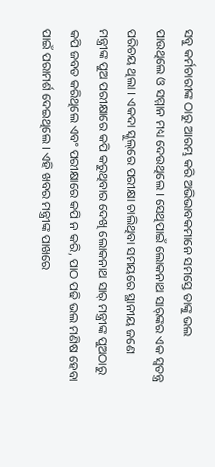ସବୁ କର୍ମଚାରୀଙ୍କ ଠାରୁ ଆରମ୍ଭ କରି ଅଭିଭାବକମାନେ ସମସ୍ତେ ତାଙ୍କୁ ଭଲ ପାଉଥିଲେ ଓ ସମ୍ମାନ ମଧ୍ୟ ଦେଉଥିଲେ । ସେଥିପାଇଁ ଲୋକନାଥ ସାର୍‌ଙ୍କର ଏକ ସ୍ୱତନ୍ତ୍ର ପରିଚୟ ଥିଲା । ଏକଦା ସ୍କୁଲ୍‌ରେ ପରୀକ୍ଷା ଚାଲିଥିବା ସମୟରେ ସ୍ଥାନୀୟ ଜଣେ ମନ୍ତ୍ରୀଙ୍କ ପୁଅ ପରୀକ୍ଷାରେ କପି କରୁଥିବାର ଦେଖି ଲୋକନାଥ ସାର୍ ମନ୍ତ୍ରୀଙ୍କ ପୁଅଠାରୁ କପି ଜବତ କରିଥିଲେ ଏବଂ ପରୀକ୍ଷାରେ କପି ନ କରି, ପାଠ ପଢି ଭଲ ମଣିଷ ହେବା ପାଇଁ ପରାମର୍ଶ ଦେଇଥିଲେ । ଏହି ଖବର ମନ୍ତ୍ରୀଙ୍କ ପାଖରେ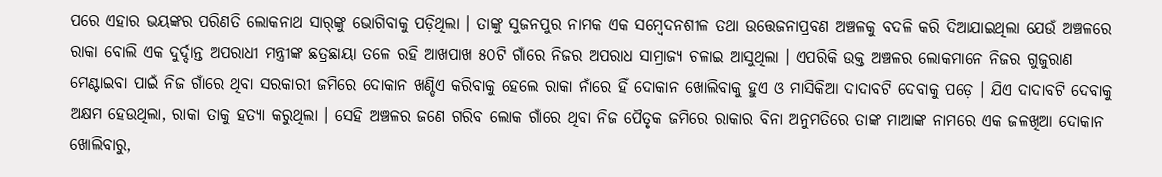ପରେ ଏହାର ଭୟଙ୍କର ପରିଣତି ଲୋକନାଥ ସାର୍‌ଙ୍କୁ ଭୋଗିବାକୁ ପଡ଼ିଥିଲା । ତାଙ୍କୁ ସୁଜନପୁର ନାମକ ଏକ ସମ୍ବେଦନଶୀଳ ତଥା ଉତ୍ତେଜନାପ୍ରବଣ ଅଞ୍ଚଳକୁ ବଦଳି କରି ଦିଆଯାଇଥିଲା ଯେଉଁ ଅଞ୍ଚଳରେ ରାକା ବୋଲି ଏକ ଦୁର୍ଦ୍ଦାନ୍ତ ଅପରାଧୀ ମନ୍ତ୍ରୀଙ୍କ ଛତ୍ରଛାୟା ତଳେ ରହି ଆଖପାଖ ୫୦ଟି ଗାଁରେ ନିଜର ଅପରାଧ ସାମ୍ରାଜ୍ୟ ଚଳାଇ ଆସୁଥିଲା । ଏପରିକି ଉକ୍ତ ଅଞ୍ଚଳର ଲୋକମାନେ ନିଜର ଗୁଜୁରାଣ ମେଣ୍ଟାଇବା ପାଇଁ ନିଜ ଗାଁରେ ଥିବା ସରକାରୀ ଜମିରେ ଦୋକାନ ଖଣ୍ଡିଏ କରିବାକୁ ହେଲେ ରାକା ନାଁରେ ହିଁ ଦୋକାନ ଖୋଲିବାକୁ ହୁଏ ଓ ମାସିକିଆ ଦାଦାବଟି ଦେବାକୁ ପଡ଼େ । ଯିଏ ଦାଦାବଟି ଦେବାକୁ ଅକ୍ଷମ ହେଉଥିଲା, ରାକା ତାକୁ ହତ୍ୟା କରୁଥିଲା । ସେହି ଅଞ୍ଚଳର ଜଣେ ଗରିବ ଲୋକ ଗାଁରେ ଥିବା ନିଜ ପୈତୃକ ଜମିରେ ରାକାର ବିନା ଅନୁମତିରେ ତାଙ୍କ ମାଆଙ୍କ ନାମରେ ଏକ ଜଳଖିଆ ଦୋକାନ ଖୋଲିବାରୁ,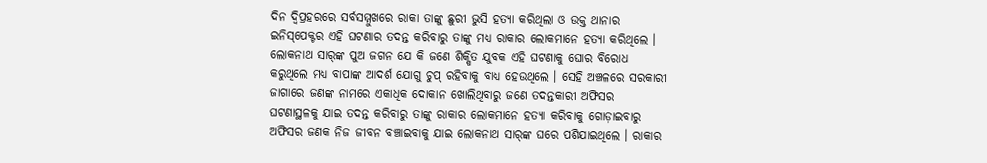ଦିନ ଦ୍ୱିପ୍ରହରରେ ସର୍ବସମ୍ମୁଖରେ ରାକା ତାଙ୍କୁ ଛୁରୀ ଭୁସି ହତ୍ୟା କରିଥିଲା ଓ ଉକ୍ତ ଥାନାର ଇନିସ୍‌ପେକ୍ଟର ଏହି ଘଟଣାର ତଦନ୍ତ କରିବାରୁ ତାଙ୍କୁ ମଧ୍ୟ ରାକାର ଲୋକମାନେ ହତ୍ୟା କରିଥିଲେ । ଲୋକନାଥ ସାର୍‌ଙ୍କ ପୁଅ ଜଗନ ଯେ କି ଜଣେ ଶିକ୍ଷିତ ଯୁବକ ଏହି ଘଟଣାକୁ ଘୋର ବିରୋଧ କରୁଥିଲେ ମଧ୍ୟ ବାପାଙ୍କ ଆଦର୍ଶ ଯୋଗୁ ଚୁପ୍ ରହିବାକୁ ବାଧ୍ୟ ହେଉଥିଲେ । ସେହି ଅଞ୍ଚଳରେ ସରକାରୀ ଜାଗାରେ ଜଣଙ୍କ ନାମରେ ଏକାଧିକ ଦୋକାନ ଖୋଲିଥିବାରୁ ଜଣେ ତଦନ୍ତକାରୀ ଅଫିସର ଘଟଣାସ୍ଥଳକୁ ଯାଇ ତଦନ୍ତ କରିବାରୁ ତାଙ୍କୁ ରାକାର ଲୋକମାନେ ହତ୍ୟା କରିବାକୁ ଗୋଡ଼ାଇବାରୁ ଅଫିସର ଜଣକ ନିଜ ଜୀବନ ବଞ୍ଚାଇବାକୁ ଯାଇ ଲୋକନାଥ ସାର୍‌ଙ୍କ ଘରେ ପଶିଯାଇଥିଲେ । ରାକାର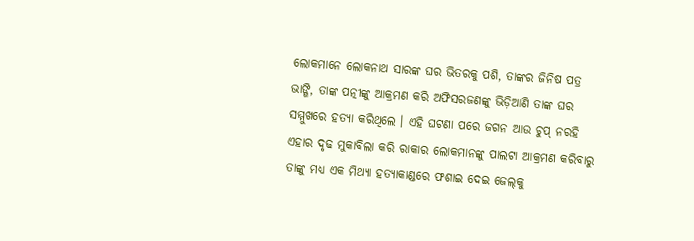ଲୋକମାନେ ଲୋକନାଥ ସାରଙ୍କ ଘର ଭିତରକୁ ପଶି, ତାଙ୍କର ଜିନିଷ ପତ୍ର ଭାଙ୍ଗି, ତାଙ୍କ ପତ୍ନୀଙ୍କୁ ଆକ୍ରମଣ କରି ଅଫିସରଜଣଙ୍କୁ ଭିଡ଼ିଆଣି ତାଙ୍କ ଘର ସମ୍ମୁଖରେ ହତ୍ୟା କରିଥିଲେ । ଏହି ଘଟଣା ପରେ ଜଗନ ଆଉ ଚୁପ୍ ନରହି ଏହାର ଦୃଢ ମୁକାବିଲା କରି ରାକାର ଲୋକମାନଙ୍କୁ ପାଲଟା ଆକ୍ରମଣ କରିବାରୁ ତାଙ୍କୁ ମଧ୍ୟ ଏକ ମିଥ୍ୟା ହତ୍ୟାକାଣ୍ଡରେ ଫଶାଇ ଦେଇ ଜେଲ୍‌କୁ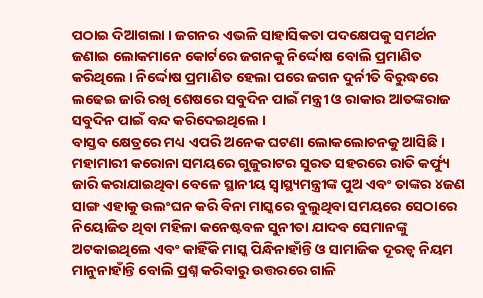ପଠାଇ ଦିଆଗଲା । ଜଗନର ଏଭଳି ସାହାସିକତା ପଦକ୍ଷେପକୁ ସମର୍ଥନ ଜଣାଇ ଲୋକମାନେ କୋର୍ଟରେ ଜଗନକୁ ନିର୍ଦ୍ଦୋଷ ବୋଲି ପ୍ରମାଣିତ କରିଥିଲେ । ନିର୍ଦ୍ଦୋଷ ପ୍ରମାଣିତ ହେଲା ପରେ ଜଗନ ଦୁର୍ନୀତି ବିରୁଦ୍ଧରେ ଲଢେଇ ଜାରି ରଖି ଶେଷରେ ସବୁଦିନ ପାଇଁ ମନ୍ତ୍ରୀ ଓ ରାକାର ଆତଙ୍କରାଜ ସବୁଦିନ ପାଇଁ ବନ୍ଦ କରିଦେଇଥିଲେ ।
ବାସ୍ତବ କ୍ଷେତ୍ରରେ ମଧ୍ୟ ଏପରି ଅନେକ ଘଟଣା ଲୋକଲୋଚନକୁ ଆସିଛି । ମହାମାରୀ କରୋନା ସମୟରେ ଗୁଜୁରାଟର ସୁରତ ସହରରେ ରାତି କର୍ଫ୍ୟୁ ଜାରି କରାଯାଇଥିବା ବେଳେ ସ୍ଥାନୀୟ ସ୍ୱାସ୍ଥ୍ୟମନ୍ତ୍ରୀଙ୍କ ପୁଅ ଏବଂ ତାଙ୍କର ୪ଜଣ ସାଙ୍ଗ ଏହାକୁ ଉଲଂଘନ କରି ବିନା ମାସ୍କରେ ବୁଲୁଥିବା ସମୟରେ ସେଠାରେ ନିୟୋଜିତ ଥିବା ମହିଳା କନେଷ୍ଟବଳ ସୁନୀତା ଯାଦବ ସେମାନଙ୍କୁ ଅଟକାଇଥିଲେ ଏବଂ କାହିଁକି ମାସ୍କ ପିନ୍ଧିନାହାଁନ୍ତି ଓ ସାମାଜିକ ଦୂରତ୍ୱ ନିୟମ ମାନୁନାହାଁନ୍ତି ବୋଲି ପ୍ରଶ୍ନ କରିବାରୁ ଉତ୍ତରରେ ଗାଳି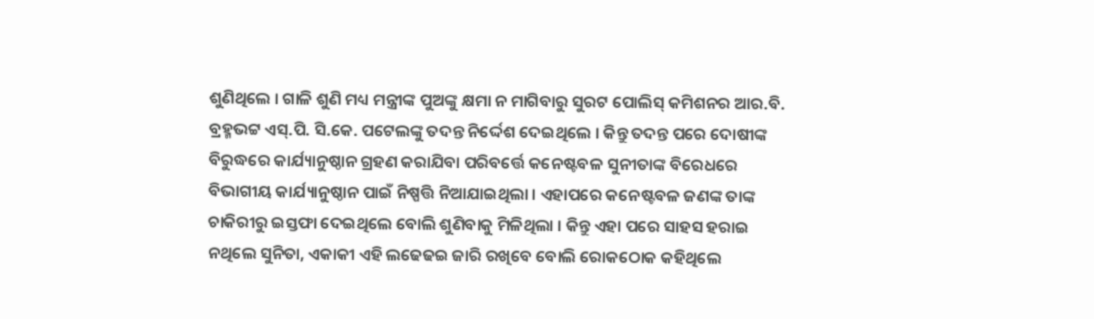ଶୁଣିଥିଲେ । ଗାଳି ଶୁଣି ମଧ୍ୟ ମନ୍ତ୍ରୀଙ୍କ ପୁଅଙ୍କୁ କ୍ଷମା ନ ମାଗିବାରୁ ସୁରଟ ପୋଲିସ୍ କମିଶନର ଆର.ବି. ବ୍ରହ୍ମଭଟ୍ଟ ଏସ୍‌.ପି. ସି.କେ. ପଟେଲଙ୍କୁ ତଦନ୍ତ ନିର୍ଦ୍ଦେଶ ଦେଇଥିଲେ । କିନ୍ତୁ ତଦନ୍ତ ପରେ ଦୋଷୀଙ୍କ ବିରୁଦ୍ଧରେ କାର୍ଯ୍ୟାନୁଷ୍ଠାନ ଗ୍ରହଣ କରାଯିବା ପରିବର୍ତ୍ତେ କନେଷ୍ଟବଳ ସୁନୀତାଙ୍କ ବିରେଧରେ ବିଭାଗୀୟ କାର୍ଯ୍ୟାନୁଷ୍ଠାନ ପାଇଁ ନିଷ୍ପତ୍ତି ନିଆଯାଇଥିଲା । ଏହାପରେ କନେଷ୍ଟବଳ ଜଣଙ୍କ ତାଙ୍କ ଚାକିରୀରୁ ଇସ୍ତଫା ଦେଇଥିଲେ ବୋଲି ଶୁଣିବାକୁ ମିଳିଥିଲା । କିନ୍ତୁ ଏହା ପରେ ସାହସ ହରାଇ ନଥିଲେ ସୁନିତା, ଏକାକୀ ଏହି ଲଢେଢଇ ଜାରି ରଖିବେ ବୋଲି ରୋକଠୋକ କହିଥିଲେ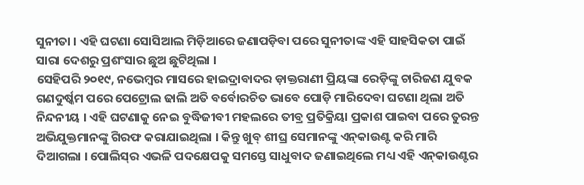ସୁନୀତା । ଏହି ଘଟଣା ସୋସିଆଲ ମିଡ଼ିଆରେ ଜଣାପଡ଼ିବା ପରେ ସୁନୀତାଙ୍କ ଏହି ସାହସିକତା ପାଇଁ ସାରା ଦେଶରୁ ପ୍ରଶଂସାର ଛୁଅ ଛୁଟିଥିଲା ।
ସେହିପରି ୨୦୧୯, ନଭେମ୍ବର ମାସରେ ହାଇଦ୍ରାବାଦର ଡ଼ାକ୍ତରାଣୀ ପ୍ରିୟଙ୍କା ରେଡ଼ିଙ୍କୁ ଚାରିଜଣ ଯୁବକ ଗଣଦୁର୍ଷ୍କମ ପରେ ପେଟ୍ରୋଲ ଢାଲି ଅତି ବର୍ବୋରଚିତ ଭାବେ ପୋଡ଼ି ମାରିଦେବା ଘଟଣା ଥିଲା ଅତି ନିନ୍ଦନୀୟ । ଏହି ଘଟଣାକୁ ନେଇ ବୁଦ୍ଧିଜୀବୀ ମହଲରେ ତୀବ୍ର ପ୍ରତିକ୍ରିୟା ପ୍ରକାଶ ପାଇବା ପରେ ତୁରନ୍ତ ଅଭିଯୁକ୍ତମାନଙ୍କୁ ଗିରଫ କରାଯାଇଥିଲା । କିନ୍ତୁ ଖୁବ୍ ଶୀଘ୍ର ସେମାନଙ୍କୁ ଏନ୍‌କାଉଣ୍ଟ କରି ମାରି ଦିଆଗଲା । ପୋଲିସ୍‌ର ଏଭଳି ପଦକ୍ଷେପକୁ ସମସ୍ତେ ସାଧୁବାଦ ଜଣାଇଥିଲେ ମଧ୍ୟ ଏହି ଏନ୍‌କାଉଣ୍ଟର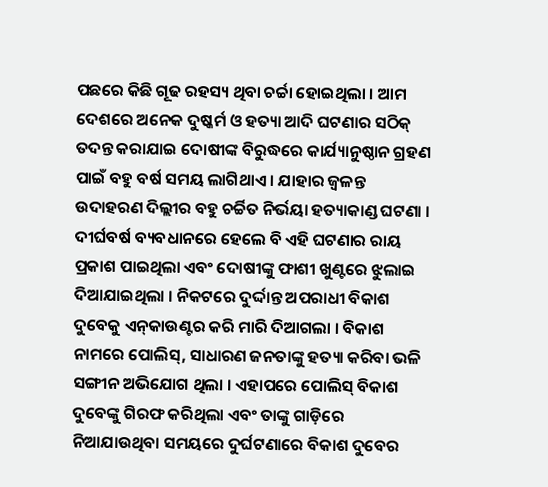ପଛରେ କିଛି ଗୂଢ ରହସ୍ୟ ଥିବା ଚର୍ଚ୍ଚା ହୋଇଥିଲା । ଆମ ଦେଶରେ ଅନେକ ଦୁଷ୍କର୍ମ ଓ ହତ୍ୟା ଆଦି ଘଟଣାର ସଠିକ୍ ତଦନ୍ତ କରାଯାଇ ଦୋଷୀଙ୍କ ବିରୁଦ୍ଧରେ କାର୍ଯ୍ୟାନୁଷ୍ଠାନ ଗ୍ରହଣ ପାଇଁ ବହୁ ବର୍ଷ ସମୟ ଲାଗିଥାଏ । ଯାହାର ଜ୍ୱଳନ୍ତ ଉଦାହରଣ ଦିଲ୍ଲୀର ବହୁ ଚର୍ଚ୍ଚିତ ନିର୍ଭୟା ହତ୍ୟାକାଣ୍ଡ ଘଟଣା । ଦୀର୍ଘବର୍ଷ ବ୍ୟବଧାନରେ ହେଲେ ବି ଏହି ଘଟଣାର ରାୟ ପ୍ରକାଶ ପାଇଥିଲା ଏବଂ ଦୋଷୀଙ୍କୁ ଫାଶୀ ଖୁଣ୍ଟରେ ଝୁଲାଇ ଦିଆଯାଇଥିଲା । ନିକଟରେ ଦୁର୍ଦ୍ଦାନ୍ତ ଅପରାଧୀ ବିକାଶ ଦୁବେକୁ ଏନ୍‌କାଉଣ୍ଟର କରି ମାରି ଦିଆଗଲା । ବିକାଶ ନାମରେ ପୋଲିସ୍‌, ସାଧାରଣ ଜନତାଙ୍କୁ ହତ୍ୟା କରିବା ଭଳି ସଙ୍ଗୀନ ଅଭିଯୋଗ ଥିଲା । ଏହାପରେ ପୋଲିସ୍ ବିକାଶ ଦୁବେଙ୍କୁ ଗିରଫ କରିଥିଲା ଏବଂ ତାଙ୍କୁ ଗାଡ଼ିରେ ନିଆଯାଉଥିବା ସମୟରେ ଦୁର୍ଘଟଣାରେ ବିକାଶ ଦୁବେର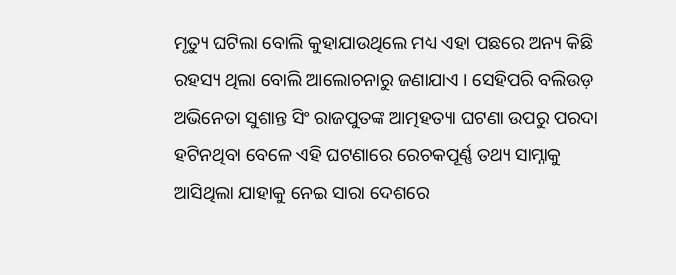ମୃତ୍ୟୁ ଘଟିଲା ବୋଲି କୁହାଯାଉଥିଲେ ମଧ୍ୟ ଏହା ପଛରେ ଅନ୍ୟ କିଛି ରହସ୍ୟ ଥିଲା ବୋଲି ଆଲୋଚନାରୁ ଜଣାଯାଏ । ସେହିପରି ବଲିଉଡ଼ ଅଭିନେତା ସୁଶାନ୍ତ ସିଂ ରାଜପୁତଙ୍କ ଆତ୍ମହତ୍ୟା ଘଟଣା ଉପରୁ ପରଦା ହଟିନଥିବା ବେଳେ ଏହି ଘଟଣାରେ ରେଚକପୂର୍ଣ୍ଣ ତଥ୍ୟ ସାମ୍ନାକୁ ଆସିଥିଲା ଯାହାକୁ ନେଇ ସାରା ଦେଶରେ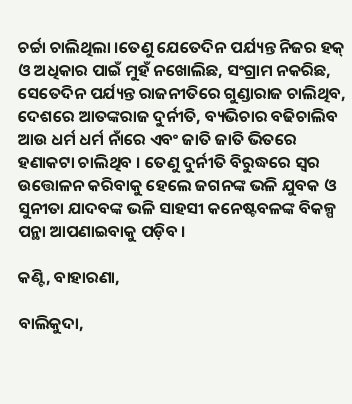ଚର୍ଚ୍ଚା ଚାଲିଥିଲା ।ତେଣୁ ଯେତେଦିନ ପର୍ଯ୍ୟନ୍ତ ନିଜର ହକ୍ ଓ ଅଧିକାର ପାଇଁ ମୁହଁ ନଖୋଲିଛ, ସଂଗ୍ରାମ ନକରିଛ, ସେତେଦିନ ପର୍ଯ୍ୟନ୍ତ ରାଜନୀତିରେ ଗୁଣ୍ଡାରାଜ ଚାଲିଥିବ, ଦେଶରେ ଆତଙ୍କରାଜ ଦୁର୍ନୀତି, ବ୍ୟଭିଚାର ବଢିଚାଲିବ ଆଉ ଧର୍ମ ଧର୍ମ ନାଁରେ ଏବଂ ଜାତି ଜାତି ଭିତରେ ହଣାକଟା ଚାଲିଥିବ । ତେଣୁ ଦୁର୍ନୀତି ବିରୁଦ୍ଧରେ ସ୍ୱର ଉତ୍ତୋଳନ କରିବାକୁ ହେଲେ ଜଗନଙ୍କ ଭଳି ଯୁବକ ଓ ସୁନୀତା ଯାଦବଙ୍କ ଭଳି ସାହସୀ କନେଷ୍ଟବଳଙ୍କ ବିକଳ୍ପ ପନ୍ଥା ଆପଣାଇବାକୁ ପଡ଼ିବ ।

କଣ୍ଟି, ବାହାରଣା,

ବାଲିକୁଦା,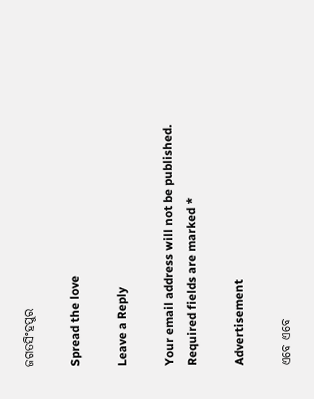ଜଗତସିଂହପୁର

Spread the love

Leave a Reply

Your email address will not be published. Required fields are marked *

Advertisement

ଏବେ ଏବେ